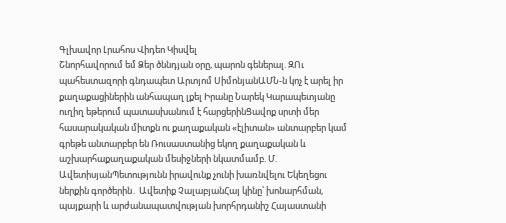Գլխավոր Լրահոս Վիդեո Կիսվել
Շնորհավորում եմ Ձեր ծննդյան օրը, պարոն գեներալ. ԶՈւ պահեստազորի գնդապետ Արտյոմ ՍիմոնյանԱՄՆ-ն կոչ է արել իր քաղաքացիներին անհապաղ լքել Իրանը Նարեկ Կարապետյանը ուղիղ եթերում պատասխանում է հարցերինՑավոք սրտի մեր հասարակական միտքն ու քաղաքական «էլիտան» անտարբեր կամ գրեթե անտարբեր են Ռուսաստանից եկող քաղաքական և աշխարհաքաղաքական մեսիջների նկատմամբ. Մ. ԱվետիսյանՊետությունն իրավունք չունի խառնվելու Եկեղեցու ներքին գործերին․ Ավետիք ՉալաբյանՀայ կինը՝ խոնարհման, պայքարի և արժանապատվության խորհրդանիշ Հայաստանի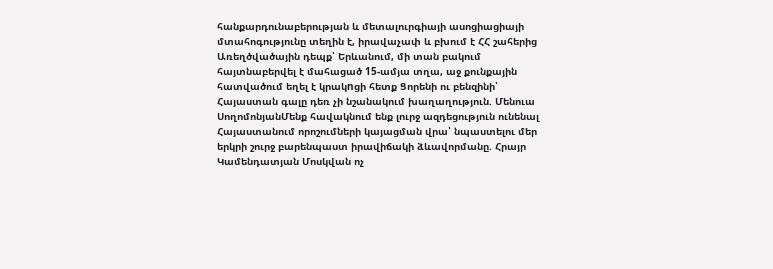հանքարդունաբերության և մետալուրգիայի ասոցիացիայի մտահոգությունը տեղին է, իրավաչափ և բխում է ՀՀ շահերից Առեղծվածային դեպք՝ Երևանում, մի տան բակում հայտնաբերվել է մահացած 15-ամյա տղա, աջ քունքային հատվածում եղել է կրակnցի հետք Ցորենի ու բենզինի՝ Հայաստան գալը դեռ չի նշանակում խաղաղություն. Մենուա ՍողոմոնյանՄենք հավակնում ենք լուրջ ազդեցություն ունենալ Հայաստանում որոշումների կայացման վրա՝ նպաստելու մեր երկրի շուրջ բարենպաստ իրավիճակի ձևավորմանը. Հրայր Կամենդատյան Մոսկվան ոչ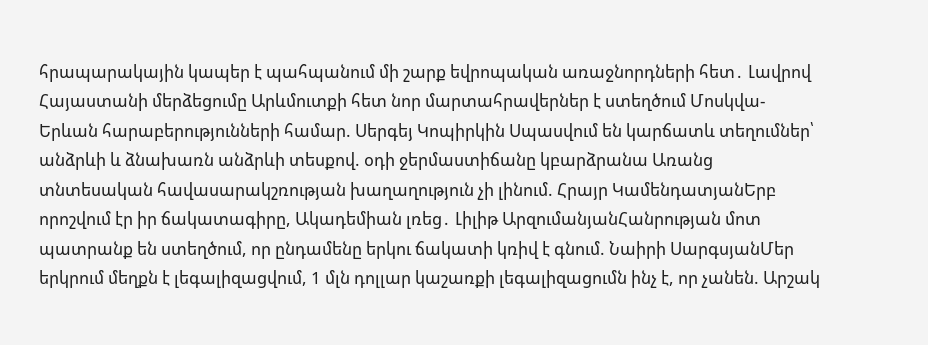հրապարակային կապեր է պահպանում մի շարք եվրոպական առաջնորդների հետ․ Լավրով Հայաստանի մերձեցումը Արևմուտքի հետ նոր մարտահրավերներ է ստեղծում Մոսկվա-Երևան հարաբերությունների համար. Սերգեյ Կոպիրկին Սպասվում են կարճատև տեղումներ՝ անձրևի և ձնախառն անձրևի տեսքով. օդի ջերմաստիճանը կբարձրանա Առանց տնտեսական հավասարակշռության խաղաղություն չի լինում. Հրայր ԿամենդատյանԵրբ որոշվում էր իր ճակատագիրը, Ակադեմիան լռեց․ Լիլիթ ԱրզումանյանՀանրության մոտ պատրանք են ստեղծում, որ ընդամենը երկու ճակատի կռիվ է գնում. Նաիրի ՍարգսյանՄեր երկրում մեղքն է լեգալիզացվում, 1 մլն դոլլար կաշառքի լեգալիզացումն ինչ է, որ չանեն. Արշակ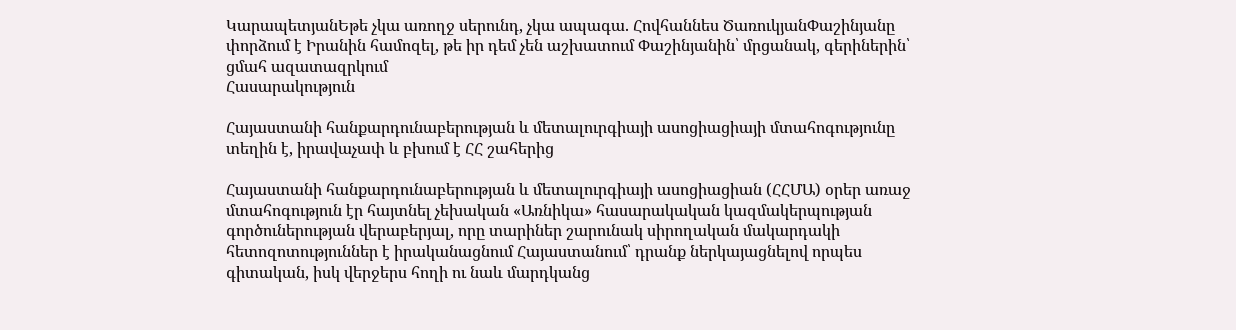ԿարապետյանԵթե չկա առողջ սերունդ, չկա ապագա. Հովհաննես ԾառուկյանՓաշինյանը փորձում է Իրանին համոզել, թե իր դեմ չեն աշխատում Փաշինյանին՝ մրցանակ, գերիներին՝ ցմահ ազատազրկում
Հասարակություն

Հայաստանի հանքարդունաբերության և մետալուրգիայի ասոցիացիայի մտահոգությունը տեղին է, իրավաչափ և բխում է ՀՀ շահերից

Հայաստանի հանքարդունաբերության և մետալուրգիայի ասոցիացիան (ՀՀՄԱ) օրեր առաջ մտահոգություն էր հայտնել չեխական «Առնիկա» հասարակական կազմակերպության գործուներության վերաբերյալ, որը տարիներ շարունակ սիրողական մակարդակի հետոզոտություններ է իրականացնում Հայաստանում՝ դրանք ներկայացնելով որպես գիտական, իսկ վերջերս հողի ու նաև մարդկանց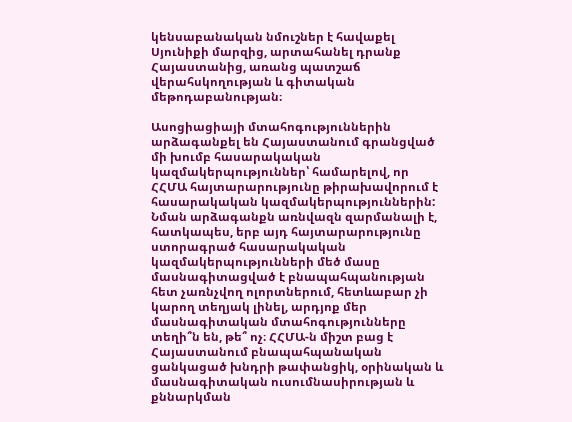կենսաբանական նմուշներ է հավաքել Սյունիքի մարզից, արտահանել դրանք Հայաստանից, առանց պատշաճ վերահսկողության և գիտական մեթոդաբանության։

Ասոցիացիայի մտահոգություններին արձագանքել են Հայաստանում գրանցված մի խումբ հասարակական կազմակերպություններ՝ համարելով, որ ՀՀՄԱ հայտարարությունը թիրախավորում է հասարակական կազմակերպություններին: Նման արձագանքն առնվազն զարմանալի է, հատկապես, երբ այդ հայտարարությունը ստորագրած հասարակական կազմակերպությունների մեծ մասը մասնագիտացված է բնապահպանության հետ չառնչվող ոլորտներում, հետևաբար չի կարող տեղյակ լինել, արդյոք մեր մասնագիտական մտահոգությունները տեղի՞ն են, թե՞ ոչ։ ՀՀՄԱ-ն միշտ բաց է Հայաստանում բնապահպանական ցանկացած խնդրի թափանցիկ, օրինական և մասնագիտական ուսումնասիրության և քննարկման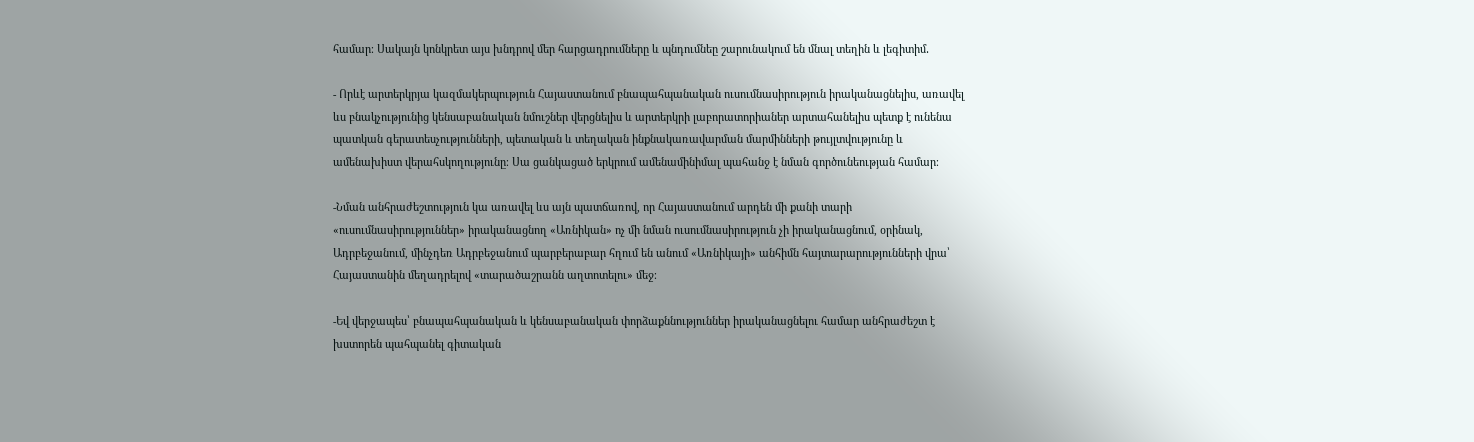համար։ Սակայն կոնկրետ այս խնդրով մեր հարցադրումները և պնդումնեը շարունակում են մնալ տեղին և լեգիտիմ․

- Որևէ արտերկրյա կազմակերպություն Հայաստանում բնապահպանական ուսումնասիրություն իրականացնելիս, առավել ևս բնակչությունից կենսաբանական նմուշներ վերցնելիս և արտերկրի լաբորատորիաներ արտահանելիս պետք է ունենա պատկան գերատեսչությունների, պետական և տեղական ինքնակառավարման մարմինների թույլտվությունը և ամենախիստ վերահսկողությունը։ Սա ցանկացած երկրում ամենամինիմալ պահանջ է նման գործունեության համար։

-Նման անհրաժեշտություն կա առավել ևս այն պատճառով, որ Հայաստանում արդեն մի քանի տարի «ուսումնասիրություններ» իրականացնող «Առնիկան» ոչ մի նման ուսումնասիրություն չի իրականացնում, օրինակ, Ադրբեջանում, մինչդեռ Ադրբեջանում պարբերաբար հղում են անում «Առնիկայի» անհիմն հայտարարությունների վրա՝ Հայաստանին մեղադրելով «տարածաշրանն աղտոտելու» մեջ։

-Եվ վերջապես՝ բնապահպանական և կենսաբանական փորձաքննություններ իրականացնելու համար անհրաժեշտ է խստորեն պահպանել գիտական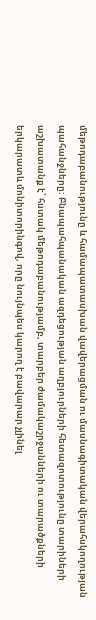մեթոդաբանությունը և համապատասխան վավերացման ու մասնագիտական վերահսկողության պահանջները: Բնապահպանական ազդեցության աղբյուրների հետազոտությունը տարիների աշխատանք է՝ հստակ մեթոդաբանությամբ, տարբեր ժամակաշրջանների ու տարածքների երկարատև մոնիտորինգով, որը նույնպես կարող է բավարար չլինել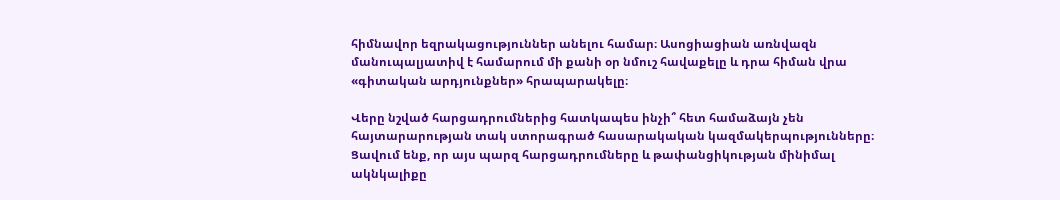հիմնավոր եզրակացություններ անելու համար։ Ասոցիացիան առնվազն մանուպալյատիվ է համարում մի քանի օր նմուշ հավաքելը և դրա հիման վրա «գիտական արդյունքներ» հրապարակելը։

Վերը նշված հարցադրումներից հատկապես ինչի՞ հետ համաձայն չեն հայտարարության տակ ստորագրած հասարակական կազմակերպությունները։ Ցավում ենք, որ այս պարզ հարցադրումները և թափանցիկության մինիմալ ակնկալիքը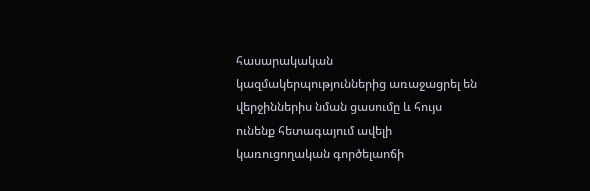հասարակական կազմակերպություններից առաջացրել են վերջիններիս նման ցասումը և հույս ունենք հետագայում ավելի կառուցողական գործելաոճի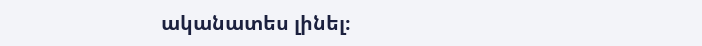ականատես լինել։